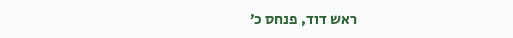ראש דוד, פנחס כ׳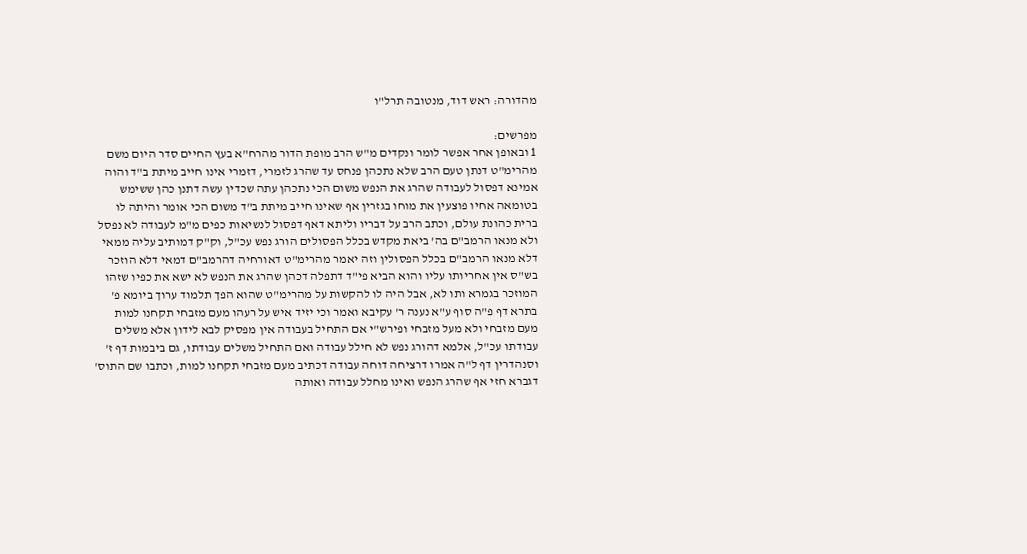מהדורה: ראש דוד, מנטובה תרל"ו

מפרשים:
1 ובאופן אחר אפשר לומר ונקדים מ"ש הרב מופת הדור מהרח"א בעץ החיים סדר היום משם מהרימ"ט דנתן טעם הרב שלא נתכהן פנחס עד שהרג לזמרי, דזמרי אינו חייב מיתת ב"ד והוה אמינא דפסול לעבודה שהרג את הנפש משום הכי נתכהן עתה שכדין עשה דתנן כהן ששימש בטומאה אחיו פוצעין את מוחו בגזרין אף שאינו חייב מיתת ב"ד משום הכי אומר והיתה לו ברית כהונת עולם, וכתב הרב על דבריו וליתא דאף דפסול לנשיאות כפים מ"מ לעבודה לא נפסל ולא מנאו הרמב"ם בה' ביאת מקדש בכלל הפסולים הורג נפש עכ"ל, וק"ק דמותיב עליה ממאי דלא מנאו הרמב"ם בכלל הפסולין וזה יאמר מהרימ"ט דאורחיה דהרמב"ם דמאי דלא הוזכר בש"ס אין אחריותו עליו והוא הביא פי"ד דתפלה דכהן שהרג את הנפש לא ישא את כפיו שזהו המוזכר בגמרא ותו לא, אבל היה לו להקשות על מהרימ"ט שהוא הפך תלמוד ערוך ביומא פ' בתרא דף פ"ה סוף ע"א נענה ר' עקיבא ואמר וכי יזיד איש על רעהו מעם מזבחי תקחנו למות מעם מזבחי ולא מעל מזבחי ופירש"י אם התחיל בעבודה אין מפסיק לבא לידון אלא משלים עבודתו עכ"ל, אלמא דהורג נפש לא חילל עבודה ואם התחיל משלים עבודתו, גם ביבמות דף ז' וסנהדרין דף ל"ה אמרו דרציחה דוחה עבודה דכתיב מעם מזבחי תקחנו למות, וכתבו שם התוס' דגברא חזי אף שהרג הנפש ואינו מחלל עבודה ואותה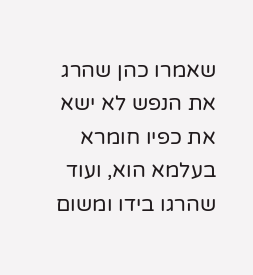שאמרו כהן שהרג את הנפש לא ישא את כפיו חומרא בעלמא הוא, ועוד שהרגו בידו ומשום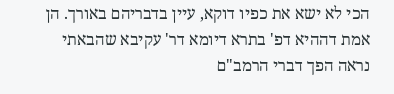הכי לא ישא את כפיו דוקא, עיין בדבריהם באורך. הן אמת דההיא דפ' בתרא דיומא דר' עקיבא שהבאתי נראה הפך דברי הרמב"ם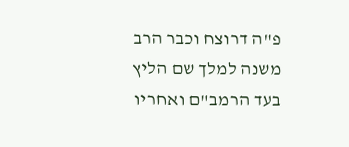פ"ה דרוצח וכבר הרב משנה למלך שם הליץ בעד הרמב"ם ואחריו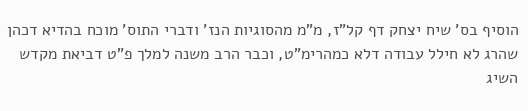הוסיף בס' שיח יצחק דף קל"ז, מ"מ מהסוגיות הנז' ודברי התוס' מוכח בהדיא דכהן שהרג לא חילל עבודה דלא כמהרימ"ט, וכבר הרב משנה למלך פ"ט דביאת מקדש השיג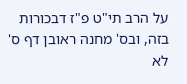על הרב תי"ט פ"ז דבכורות בזה, ובס' מחנה ראובן דף ס' לא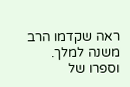ראה שקדמו הרב משנה למלך. וספרו של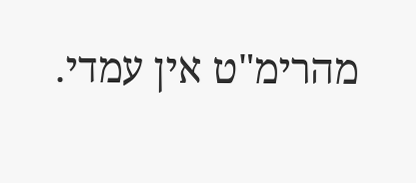מהרימ"ט אין עמדי.